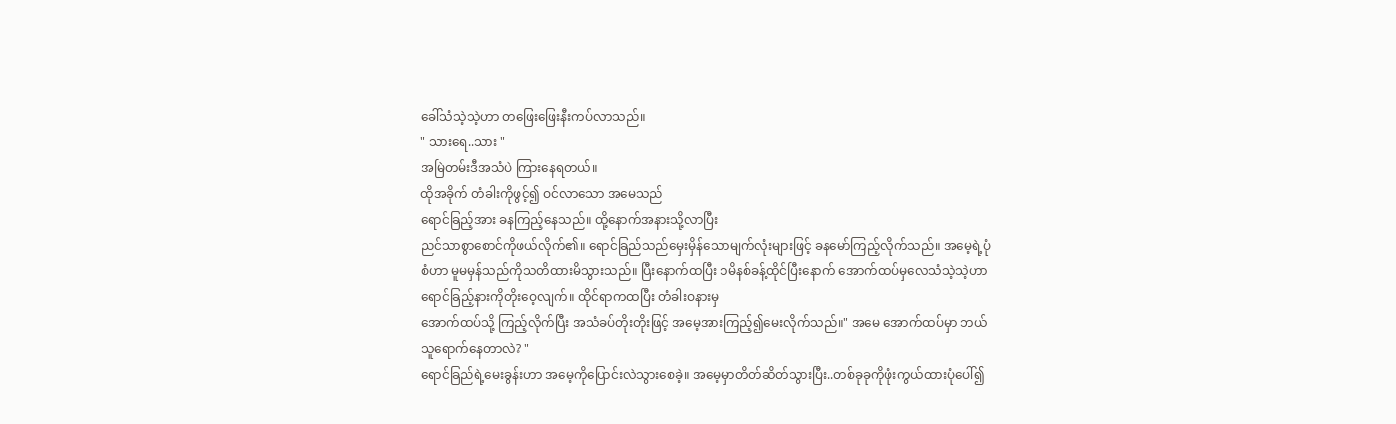ခေါ်သံသဲ့သဲ့ဟာ တဖြေးဖြေးနီးကပ်လာသည်။
" သားရေ..သား "
အမြဲတမ်းဒီအသံပဲ ကြားနေရတယ်။
ထိုအခိုက် တံခါးကိုဖွင့်၍ ဝင်လာသော အမေသည်
ရောင်ခြည့်အား ခနကြည့်နေသည်။ ထို့နောက်အနားသို့လာပြီး
ညင်သာစွာစောင်ကိုဖယ်လိုက်၏။ ရောင်ခြည်သည်မှေးမှိန်သောမျက်လုံးများဖြင့် ခနမော်ကြည့်လိုက်သည်။ အမေ့ရဲ့ပုံစံဟာ မူမမှန်သည်ကိုသတိထားမိသွားသည်။ ပြီးနောက်ထပြီး ၁မိနစ်ခန့်ထိုင်ပြီးနောက် အောက်ထပ်မှလေသံသဲ့သဲ့ဟာ ရောင်ခြည့်နားကိုတိုးဝေ့လျက်။ ထိုင်ရာကထပြီး တံခါးဝနားမှ
အောက်ထပ်သို့ ကြည့်လိုက်ပြီး အသံခပ်တိုးတိုးဖြင့် အမေ့အားကြည့်၍မေးလိုက်သည်။" အမေ အောက်ထပ်မှာ ဘယ်သူရောက်နေတာလဲ? "
ရောင်ခြည်ရဲ့မေးခွန်းဟာ အမေ့ကိုပြောင်းလဲသွားစေခဲ့။ အမေ့မှာတိတ်ဆိတ်သွားပြီး..တစ်ခုခုကိုဖုံးကွယ်ထားပုံပေါ်၍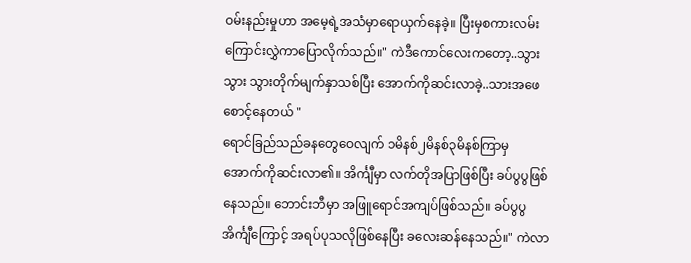ဝမ်းနည်းမှုဟာ အမေ့ရဲ့အသံမှာရောယှက်နေခဲ့။ ပြီးမှစကားလမ်းကြောင်းလွှဲကာပြောလိုက်သည်။" ကဲဒီကောင်လေးကတော့..သွားသွား သွားတိုက်မျက်နှာသစ်ပြီး အောက်ကိုဆင်းလာခဲ့..သားအဖေစောင့်နေတယ် "
ရောင်ခြည်သည်ခနတွေဝေလျက် ၁မိနစ်၂မိနစ်၃မိနစ်ကြာမှ
အောက်ကိုဆင်းလာ၏။ အိင်္ကျီမှာ လက်တိုအပြာဖြစ်ပြီး ခပ်ပွပွဖြစ်နေသည်။ ဘောင်းဘီမှာ အဖြူရောင်အကျပ်ဖြစ်သည်။ ခပ်ပွပွအိင်္ကျီကြောင့် အရပ်ပုသလိုဖြစ်နေပြီး ခလေးဆန်နေသည်။" ကဲလာ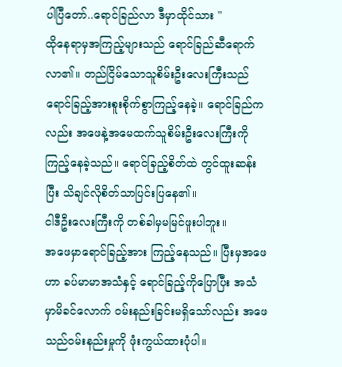ပါပြီတော်..ရောင်ခြည်လာ ဒီမှာထိုင်သား "
ထိုနေရာမှအကြည့်များသည် ရောင်ခြည်ဆီရောက်လာ၏။ တည်ငြိမ်သောသူစိမ်းဦးလေးကြီးသည် ရောင်ခြည့်အားစူးစိုက်စွာကြည့်နေခဲ့။ ရောင်ခြည်ကလည်း အဖေနဲ့အမေထက်သူစိမ်းဦးလေးကြီးကို ကြည့်နေခဲ့သည်။ ရောင်ခြည့်စိတ်ထဲ တွင်ထူးဆန်းပြီး သိချင်လိုစိတ်သာပြင်းပြနေ၏။
ငါဒီဦးလေးကြီးကို တစ်ခါမှမမြင်ဖူးပါဘူး။
အဖေမှာရောင်ခြည့်အား ကြည့်နေသည်။ ပြီးမှအဖေဟာ ခပ်မာမာအသံနှင့် ရောင်ခြည့်ကိုပြောပြီး အသံမှာမိခင်လောက် ဝမ်းနည်းခြင်းမရှိသော်လည်း အဖေသည်ဝမ်းနည်းမှုကို ဖုံးကွယ်ထားပုံပါ။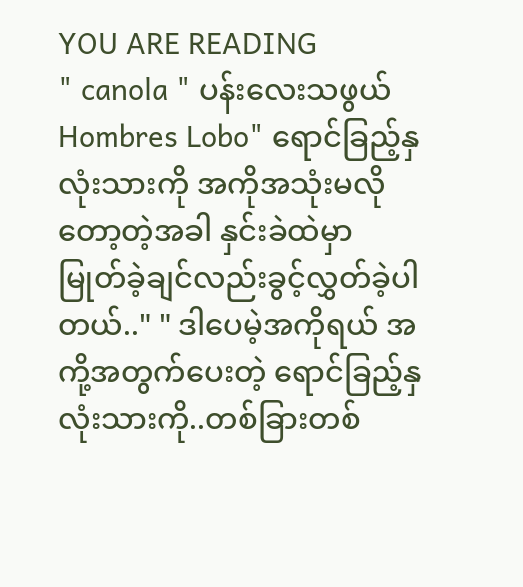YOU ARE READING
" canola " ပန်းလေးသဖွယ်
Hombres Lobo" ရောင်ခြည့်နှလုံးသားကို အကိုအသုံးမလိုတော့တဲ့အခါ နှင်းခဲထဲမှာ မြုတ်ခဲ့ချင်လည်းခွင့်လွှတ်ခဲ့ပါတယ်.." " ဒါပေမဲ့အကိုရယ် အကို့အတွက်ပေးတဲ့ ရောင်ခြည့်နှလုံးသားကို..တစ်ခြားတစ်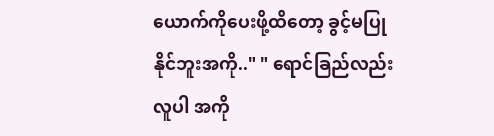ယောက်ကိုပေးဖို့ထိတော့ ခွင့်မပြုနိုင်ဘူးအကို.." " ရောင်ခြည်လည်းလူပါ အကို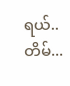ရယ်..တိမ်...